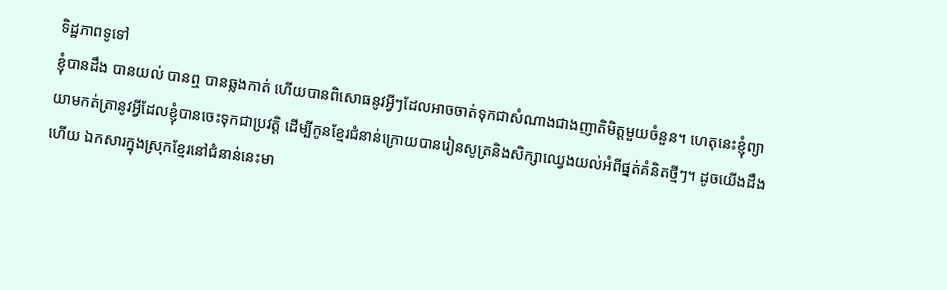ទិដ្ឋភាពទូទៅ
ខ្ញុំបានដឹង បានយល់ បានឮ បានឆ្លងកាត់ ហើយបានពិសោធនូវអ្វីៗដែលអាចចាត់ទុកជាសំណាងជាងញាតិមិត្តមួយចំនួន។ ហេតុនេះខ្ញុំព្យាយាមកត់ត្រានូវអ្វីដែលខ្ញុំបានចេះទុកជាប្រវត្តិ ដើម្បីកូនខ្មែរជំនាន់ក្រោយបានរៀនសូត្រនិងសិក្សាឈ្វេងយល់អំពីផ្នត់គំនិតថ្មីៗ។ ដូចយើងដឹងហើយ ឯកសារក្នុងស្រុកខ្មែរនៅជំនាន់នេះមា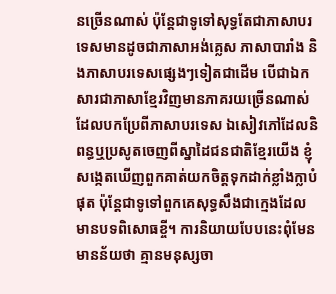នច្រើនណាស់ ប៉ុន្តែជាទូទៅសុទ្ធតែជាភាសាបរទេសមានដូចជាភាសាអង់គ្លេស ភាសាបារាំង និងភាសាបរទេសផ្សេងៗទៀតជាដើម បើជាឯកសារជាភាសាខ្មែរវិញមានភាគរយច្រើនណាស់ដែលបកប្រែពីភាសាបរទេស ឯសៀវភៅដែលនិពន្ធឬប្រសូតចេញពីស្នាដៃជនជាតិខ្មែរយើង ខ្ញុំសង្កេតឃើញពួកគាត់យកចិត្តទុកដាក់ខ្លាំងក្លាបំផុត ប៉ុន្តែជាទូទៅពួកគេសុទ្ធសឹងជាក្មេងដែលមានបទពិសោធខ្ចី។ ការនិយាយបែបនេះពុំមែនមានន័យថា គ្មានមនុស្សចា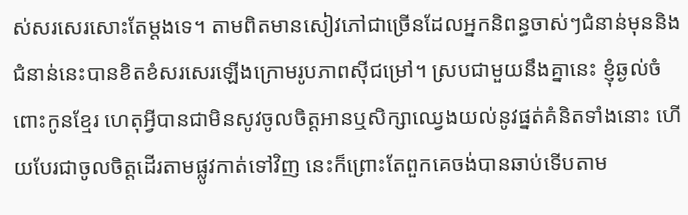ស់សរសេរសោះតែម្ដងទេ។ តាមពិតមានសៀវភៅជាច្រើនដែលអ្នកនិពន្ធចាស់ៗជំនាន់មុននិងជំនាន់នេះបានខិតខំសរសេរឡើងក្រោមរូបភាពស៊ីជម្រៅ។ ស្របជាមួយនឹងគ្នានេះ ខ្ញុំឆ្ងល់ចំពោះកូនខ្មែរ ហេតុអ្វីបានជាមិនសូវចូលចិត្តអានឬសិក្សាឈ្វេងយល់នូវផ្នត់គំនិតទាំងនោះ ហើយបែរជាចូលចិត្តដើរតាមផ្លូវកាត់ទៅវិញ នេះក៏ព្រោះតែពួកគេចង់បានឆាប់ទើបតាម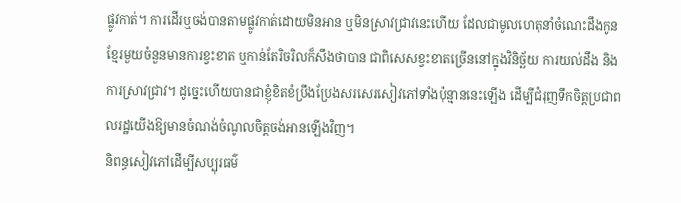ផ្លូវកាត់។ ការដើរឬចង់បានតាមផ្លូវកាត់ដោយមិនអាន ឬមិនស្រាវជ្រាវនេះហើយ ដែលជាមូលហេតុនាំចំណេះដឹងកូនខ្មែរមួយចំនួនមានការខ្វះខាត ឬកាន់តែរិចរិលក៏សឹងថាបាន ជាពិសេសខ្វះខាតច្រើននៅក្នុងវិនិច្ឆ័យ ការយល់ដឹង និងការស្រាវជ្រាវ។ ដូច្នេះហើយបានជាខ្ញុំខិតខំប្រឹងប្រែងសរសេរសៀវភៅទាំងប៉ុន្មាននេះឡើង ដើម្បីជំរុញទឹកចិត្តប្រជាពលរដ្ឋយើងឱ្យមានចំណង់ចំណូលចិត្តចង់អានឡើងវិញ។
និពន្ធសៀវភៅដើម្បីសប្បុរធម៌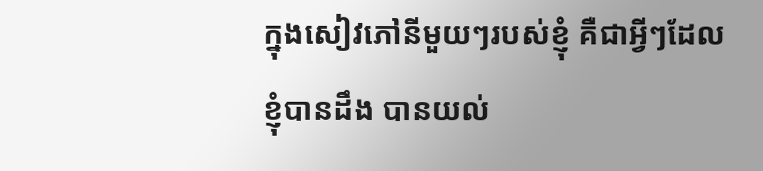ក្នុងសៀវភៅនីមួយៗរបស់ខ្ញុំ គឺជាអ្វីៗដែលខ្ញុំបានដឹង បានយល់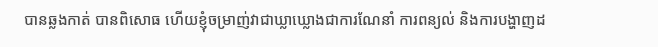បានឆ្លងកាត់ បានពិសោធ ហើយខ្ញុំចម្រាញ់វាជាឃ្លាឃ្លោងជាការណែនាំ ការពន្យល់ និងការបង្ហាញដ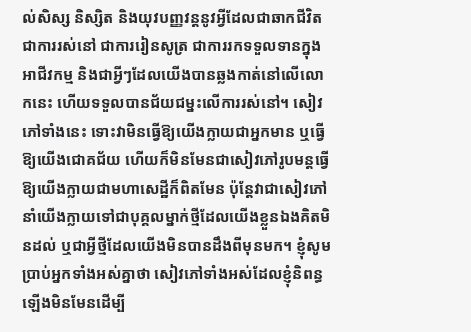ល់សិស្ស និស្សិត និងយុវបញ្ញវន្តនូវអ្វីដែលជាឆាកជីវិត ជាការរស់នៅ ជាការរៀនសូត្រ ជាការរកទទួលទានក្នុងអាជីវកម្ម និងជាអ្វីៗដែលយើងបានឆ្លងកាត់នៅលើលោកនេះ ហើយទទួលបានជ័យជម្នះលើការរស់នៅ។ សៀវភៅទាំងនេះ ទោះវាមិនធ្វើឱ្យយើងក្លាយជាអ្នកមាន ឬធ្វើឱ្យយើងជោគជ័យ ហើយក៏មិនមែនជាសៀវភៅរូបមន្តធ្វើឱ្យយើងក្លាយជាមហាសេដ្ឋីក៏ពិតមែន ប៉ុន្តែវាជាសៀវភៅនាំយើងក្លាយទៅជាបុគ្គលម្នាក់ថ្មីដែលយើងខ្លួនឯងគិតមិនដល់ ឬជាអ្វីថ្មីដែលយើងមិនបានដឹងពីមុនមក។ ខ្ញុំសូមប្រាប់អ្នកទាំងអស់គ្នាថា សៀវភៅទាំងអស់ដែលខ្ញុំនិពន្ធឡើងមិនមែនដើម្បី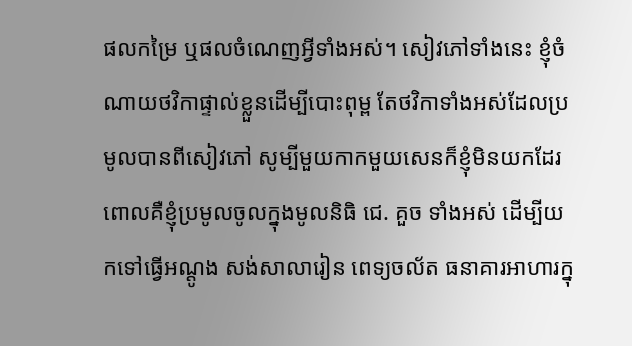ផលកម្រៃ ឬផលចំណេញអ្វីទាំងអស់។ សៀវភៅទាំងនេះ ខ្ញុំចំណាយថវិកាផ្ទាល់ខ្លួនដើម្បីបោះពុម្ព តែថវិកាទាំងអស់ដែលប្រមូលបានពីសៀវភៅ សូម្បីមួយកាកមួយសេនក៏ខ្ញុំមិនយកដែរ ពោលគឺខ្ញុំប្រមូលចូលក្នុងមូលនិធិ ជេ. គួច ទាំងអស់ ដើម្បីយកទៅធ្វើអណ្ដូង សង់សាលារៀន ពេទ្យចល័ត ធនាគារអាហារក្នុ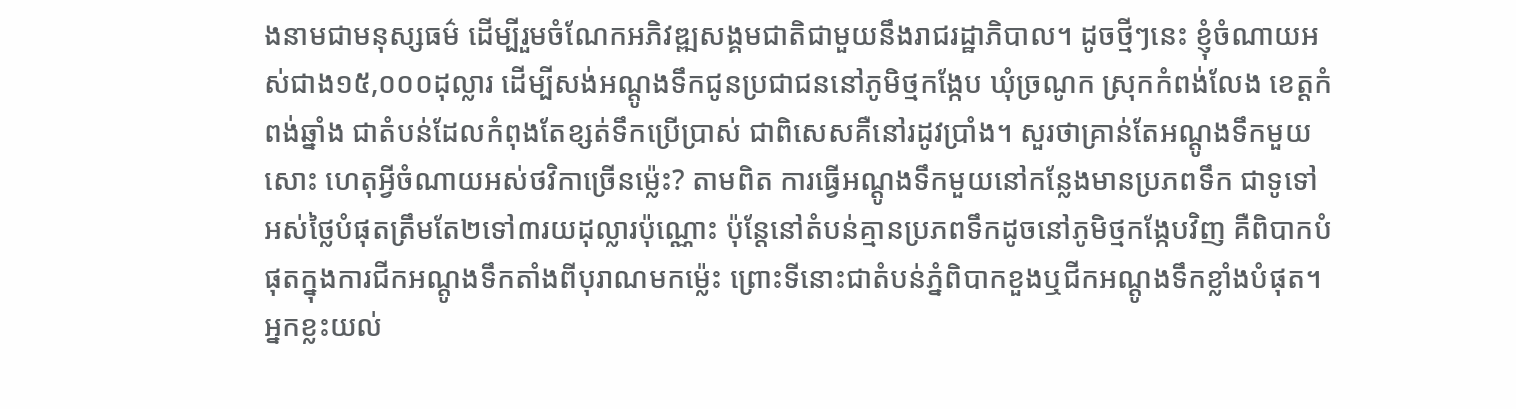ងនាមជាមនុស្សធម៌ ដើម្បីរួមចំណែកអភិវឌ្ឍសង្គមជាតិជាមួយនឹងរាជរដ្ឋាភិបាល។ ដូចថ្មីៗនេះ ខ្ញុំចំណាយអស់ជាង១៥,០០០ដុល្លារ ដើម្បីសង់អណ្ដូងទឹកជូនប្រជាជននៅភូមិថ្មកង្កែប ឃុំច្រណូក ស្រុកកំពង់លែង ខេត្តកំពង់ឆ្នាំង ជាតំបន់ដែលកំពុងតែខ្សត់ទឹកប្រើប្រាស់ ជាពិសេសគឺនៅរដូវប្រាំង។ សួរថាគ្រាន់តែអណ្ដូងទឹកមួយសោះ ហេតុអ្វីចំណាយអស់ថវិកាច្រើនម្ល៉េះ? តាមពិត ការធ្វើអណ្ដូងទឹកមួយនៅកន្លែងមានប្រភពទឹក ជាទូទៅអស់ថ្លៃបំផុតត្រឹមតែ២ទៅ៣រយដុល្លារប៉ុណ្ណោះ ប៉ុន្តែនៅតំបន់គ្មានប្រភពទឹកដូចនៅភូមិថ្មកង្កែបវិញ គឺពិបាកបំផុតក្នុងការជីកអណ្តូងទឹកតាំងពីបុរាណមកម្ល៉េះ ព្រោះទីនោះជាតំបន់ភ្នំពិបាកខួងឬជីកអណ្ដូងទឹកខ្លាំងបំផុត។ អ្នកខ្លះយល់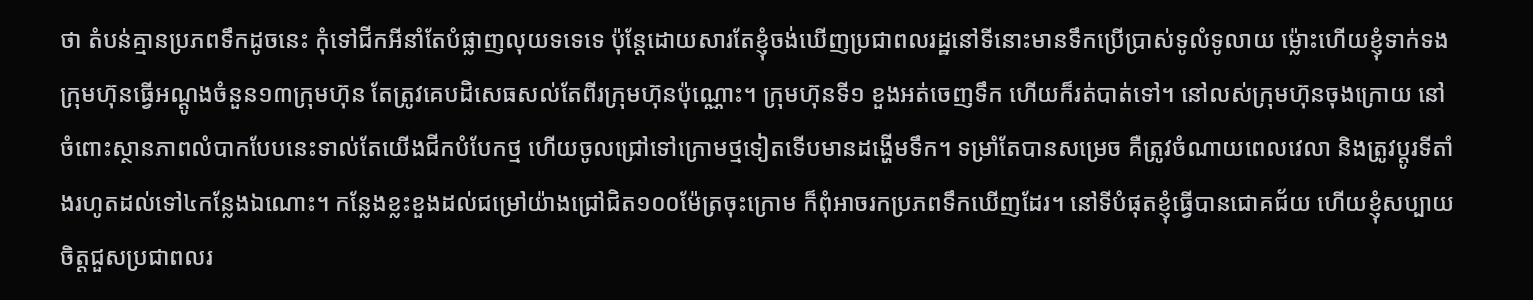ថា តំបន់គ្មានប្រភពទឹកដូចនេះ កុំទៅជីកអីនាំតែបំផ្លាញលុយទទេទេ ប៉ុន្តែដោយសារតែខ្ញុំចង់ឃើញប្រជាពលរដ្ឋនៅទីនោះមានទឹកប្រើប្រាស់ទូលំទូលាយ ម្ល៉ោះហើយខ្ញុំទាក់ទងក្រុមហ៊ុនធ្វើអណ្ដូងចំនួន១៣ក្រុមហ៊ុន តែត្រូវគេបដិសេធសល់តែពីរក្រុមហ៊ុនប៉ុណ្ណោះ។ ក្រុមហ៊ុនទី១ ខួងអត់ចេញទឹក ហើយក៏រត់បាត់ទៅ។ នៅលស់ក្រុមហ៊ុនចុងក្រោយ នៅចំពោះស្ថានភាពលំបាកបែបនេះទាល់តែយើងជីកបំបែកថ្ម ហើយចូលជ្រៅទៅក្រោមថ្មទៀតទើបមានដង្ហើមទឹក។ ទម្រាំតែបានសម្រេច គឺត្រូវចំណាយពេលវេលា និងត្រូវប្ដូរទីតាំងរហូតដល់ទៅ៤កន្លែងឯណោះ។ កន្លែងខ្លះខួងដល់ជម្រៅយ៉ាងជ្រៅជិត១០០ម៉ែត្រចុះក្រោម ក៏ពុំអាចរកប្រភពទឹកឃើញដែរ។ នៅទីបំផុតខ្ញុំធ្វើបានជោគជ័យ ហើយខ្ញុំសប្បាយចិត្តជួសប្រជាពលរ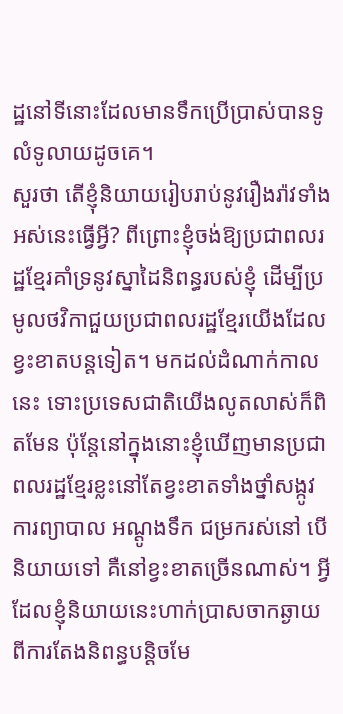ដ្ឋនៅទីនោះដែលមានទឹកប្រើប្រាស់បានទូលំទូលាយដូចគេ។
សួរថា តើខ្ញុំនិយាយរៀបរាប់នូវរឿងរ៉ាវទាំងអស់នេះធ្វើអ្វី? ពីព្រោះខ្ញុំចង់ឱ្យប្រជាពលរដ្ឋខ្មែរគាំទ្រនូវស្នាដៃនិពន្ធរបស់ខ្ញុំ ដើម្បីប្រមូលថវិកាជួយប្រជាពលរដ្ឋខ្មែរយើងដែលខ្វះខាតបន្តទៀត។ មកដល់ដំណាក់កាលនេះ ទោះប្រទេសជាតិយើងលូតលាស់ក៏ពិតមែន ប៉ុន្តែនៅក្នុងនោះខ្ញុំឃើញមានប្រជាពលរដ្ឋខ្មែរខ្លះនៅតែខ្វះខាតទាំងថ្នាំសង្កូវ ការព្យាបាល អណ្ដូងទឹក ជម្រករស់នៅ បើនិយាយទៅ គឺនៅខ្វះខាតច្រើនណាស់។ អ្វីដែលខ្ញុំនិយាយនេះហាក់ប្រាសចាកឆ្ងាយពីការតែងនិពន្ធបន្តិចមែ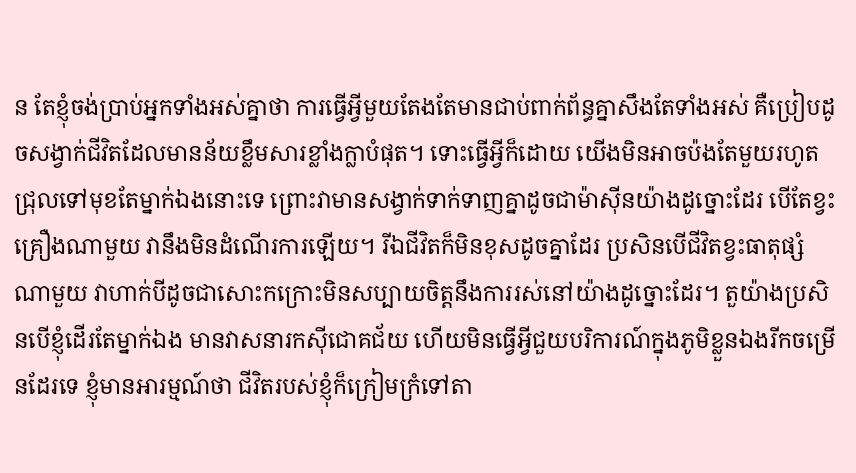ន តែខ្ញុំចង់ប្រាប់អ្នកទាំងអស់គ្នាថា ការធ្វើអ្វីមួយតែងតែមានជាប់ពាក់ព័ន្ធគ្នាសឹងតែទាំងអស់ គឺប្រៀបដូចសង្វាក់ជីវិតដែលមានន័យខ្លឹមសារខ្លាំងក្លាបំផុត។ ទោះធ្វើអ្វីក៏ដោយ យើងមិនអាចប៉ងតែមួយរហូតជ្រុលទៅមុខតែម្នាក់ឯងនោះទេ ព្រោះវាមានសង្វាក់ទាក់ទាញគ្នាដូចជាម៉ាស៊ីនយ៉ាងដូច្នោះដែរ បើតែខ្វះគ្រឿងណាមួយ វានឹងមិនដំណើរការឡើយ។ រីឯជីវិតក៏មិនខុសដូចគ្នាដែរ ប្រសិនបើជីវិតខ្វះធាតុផ្សំណាមួយ វាហាក់បីដូចជាសោះកក្រោះមិនសប្បាយចិត្តនឹងការរស់នៅយ៉ាងដូច្នោះដែរ។ តួយ៉ាងប្រសិនបើខ្ញុំដើរតែម្នាក់ឯង មានវាសនារកស៊ីជោគជ័យ ហើយមិនធ្វើអ្វីជួយបរិការណ៍ក្នុងភូមិខ្លួនឯងរីកចម្រើនដែរទេ ខ្ញុំមានអារម្មណ៍ថា ជីវិតរបស់ខ្ញុំក៏ក្រៀមក្រំទៅតា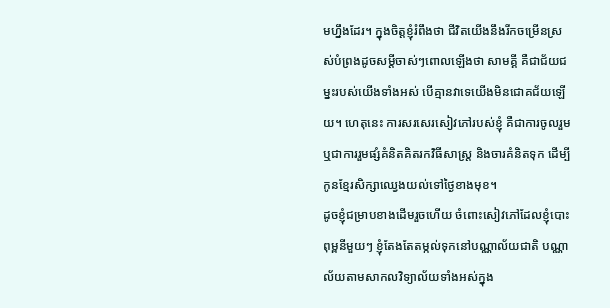មហ្នឹងដែរ។ ក្នុងចិត្តខ្ញុំរំពឹងថា ជីវិតយើងនឹងរីកចម្រើនស្រស់បំព្រងដូចសម្ដីចាស់ៗពោលឡើងថា សាមគ្គី គឺជាជ័យជម្នះរបស់យើងទាំងអស់ បើគ្មានវាទេយើងមិនជោគជ័យឡើយ។ ហេតុនេះ ការសរសេរសៀវភៅរបស់ខ្ញុំ គឺជាការចូលរួម ឬជាការរួមផ្សំគំនិតគិតរកវិធីសាស្ត្រ និងចារគំនិតទុក ដើម្បីកូនខ្មែរសិក្សាឈ្វេងយល់ទៅថ្ងៃខាងមុខ។
ដូចខ្ញុំជម្រាបខាងដើមរួចហើយ ចំពោះសៀវភៅដែលខ្ញុំបោះពុម្ពនីមួយៗ ខ្ញុំតែងតែតម្កល់ទុកនៅបណ្ណាល័យជាតិ បណ្ណាល័យតាមសាកលវិទ្យាល័យទាំងអស់ក្នុង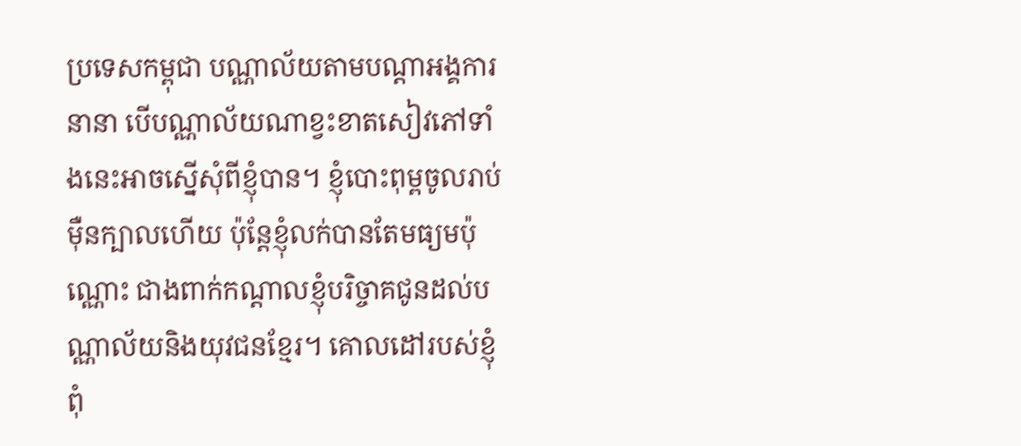ប្រទេសកម្ពុជា បណ្ណាល័យតាមបណ្ដាអង្គការនានា បើបណ្ណាល័យណាខ្វះខាតសៀវភៅទាំងនេះអាចស្នើសុំពីខ្ញុំបាន។ ខ្ញុំបោះពុម្ពចូលរាប់ម៉ឺនក្បាលហើយ ប៉ុន្តែខ្ញុំលក់បានតែមធ្យមប៉ុណ្ណោះ ជាងពាក់កណ្ដាលខ្ញុំបរិច្ចាគជូនដល់បណ្ណាល័យនិងយុវជនខ្មែរ។ គោលដៅរបស់ខ្ញុំពុំ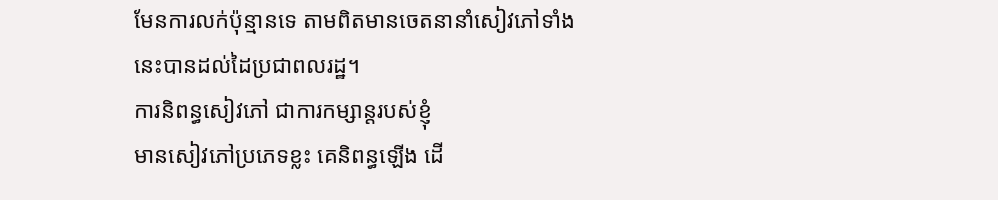មែនការលក់ប៉ុន្មានទេ តាមពិតមានចេតនានាំសៀវភៅទាំងនេះបានដល់ដៃប្រជាពលរដ្ឋ។
ការនិពន្ធសៀវភៅ ជាការកម្សាន្តរបស់ខ្ញុំ
មានសៀវភៅប្រភេទខ្លះ គេនិពន្ធឡើង ដើ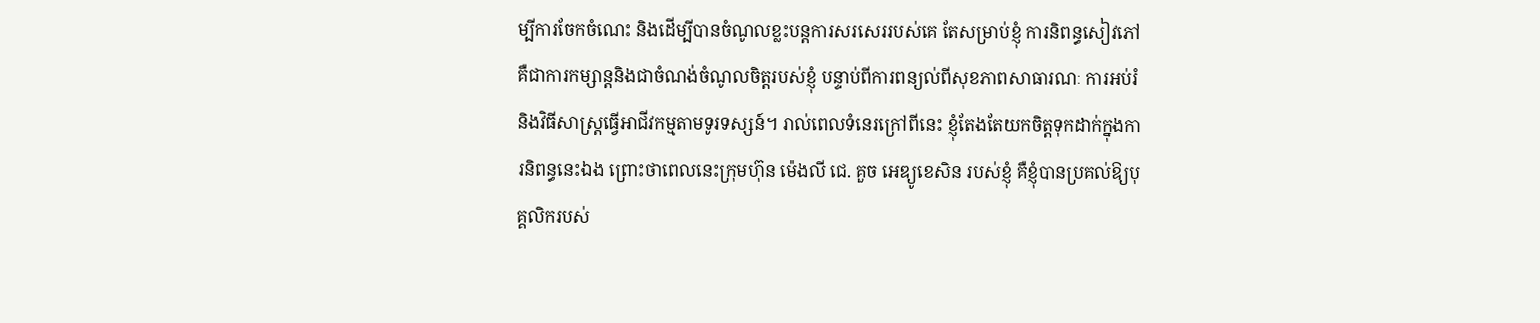ម្បីការចែកចំណេះ និងដើម្បីបានចំណូលខ្លះបន្តការសរសេររបស់គេ តែសម្រាប់ខ្ញុំ ការនិពន្ធសៀវភៅ គឺជាការកម្សាន្តនិងជាចំណង់ចំណូលចិត្តរបស់ខ្ញុំ បន្ទាប់ពីការពន្យល់ពីសុខភាពសាធារណៈ ការអប់រំ និងវិធីសាស្ត្រធ្វើអាជីវកម្មតាមទូរទស្សន៍។ រាល់ពេលទំនេរក្រៅពីនេះ ខ្ញុំតែងតែយកចិត្តទុកដាក់ក្នុងការនិពន្ធនេះឯង ព្រោះថាពេលនេះក្រុមហ៊ុន ម៉េងលី ជេ. គួច អេឌ្យូខេសិន របស់ខ្ញុំ គឺខ្ញុំបានប្រគល់ឱ្យបុគ្គលិករបស់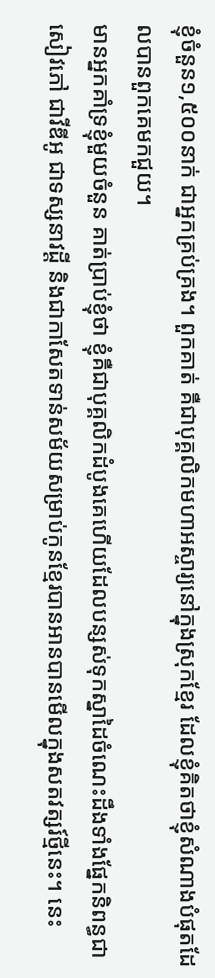ខ្ញុំចំនួន១,៥០០នាក់ ជាអ្នកគ្រប់គ្រង។ ពួកគាត់ គឺជាបុគ្គលិកមហាអស្ចារ្យនៅក្នុងស្រុកខ្មែរ ដែលខ្ញុំគិតថាខ្ញុំសំណាងបំផុតដែលបានពួកគេមកជួយ។
មានអ្នកគាំទ្រខ្ញុំមួយចំនួន គាត់ប្រាប់ខ្ញុំថា ខ្ញុំគឺជាបុគ្គលិកដំបូងគេហើយដែលបន្សស់ទុកស្នាដៃចំណេះដឹងទាំងផ្នែកនិពន្ធជាសៀវភៅ ជាវីឌីអូ ជាទស្សនាវដ្ដី និងជាកាសែតទាន់សម័យសម្រាប់កូនខ្មែរបានអានបានមើលក្នុងសតវត្សរ៍ថ្មីនេះ។ នេះ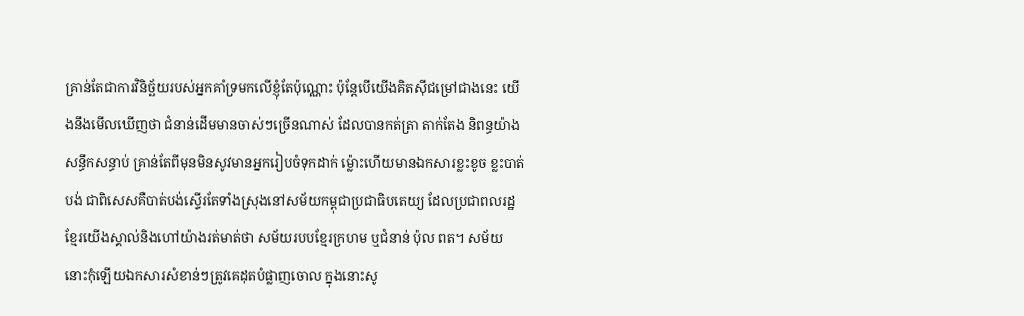គ្រាន់តែជាការវិនិច្ឆ័យរបស់អ្នកគាំទ្រមកលើខ្ញុំតែប៉ុណ្ណោះ ប៉ុន្តែបើយើងគិតស៊ីជម្រៅជាងនេះ យើងនឹងមើលឃើញថា ជំនាន់ដើមមានចាស់ៗច្រើនណាស់ ដែលបានកត់ត្រា តាក់តែង និពន្ធយ៉ាងសន្ធឹកសន្ធាប់ គ្រាន់តែពីមុនមិនសូវមានអ្នករៀបចំទុកដាក់ ម្ល៉ោះហើយមានឯកសារខ្លះខូច ខ្លះបាត់បង់ ជាពិសេសគឺបាត់បង់ស្ទើរតែទាំងស្រុងនៅសម័យកម្ពុជាប្រជាធិបតេយ្យ ដែលប្រជាពលរដ្ឋខ្មែរយើងស្គាល់និងហៅយ៉ាងរត់មាត់ថា សម័យរបបខ្មែរក្រហម ឬជំនាន់ ប៉ុល ពត។ សម័យនោះកុំឡើយឯកសារសំខាន់ៗត្រូវគេដុតបំផ្លាញចោល ក្នុងនោះសូ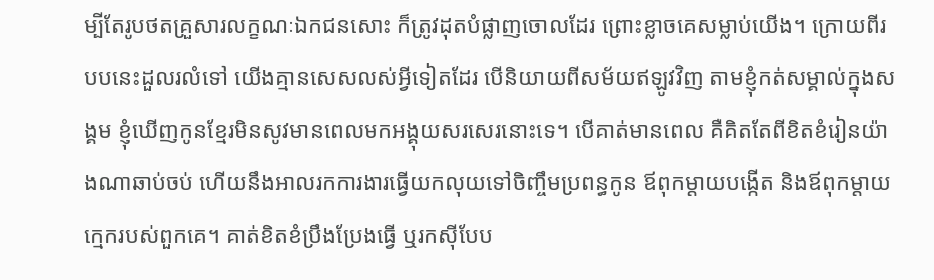ម្បីតែរូបថតគ្រួសារលក្ខណៈឯកជនសោះ ក៏ត្រូវដុតបំផ្លាញចោលដែរ ព្រោះខ្លាចគេសម្លាប់យើង។ ក្រោយពីរបបនេះដួលរលំទៅ យើងគ្មានសេសលស់អ្វីទៀតដែរ បើនិយាយពីសម័យឥឡូវវិញ តាមខ្ញុំកត់សម្គាល់ក្នុងសង្គម ខ្ញុំឃើញកូនខ្មែរមិនសូវមានពេលមកអង្គុយសរសេរនោះទេ។ បើគាត់មានពេល គឺគិតតែពីខិតខំរៀនយ៉ាងណាឆាប់ចប់ ហើយនឹងអាលរកការងារធ្វើយកលុយទៅចិញ្ចឹមប្រពន្ធកូន ឪពុកម្ដាយបង្កើត និងឪពុកម្ដាយក្មេករបស់ពួកគេ។ គាត់ខិតខំប្រឹងប្រែងធ្វើ ឬរកស៊ីបែប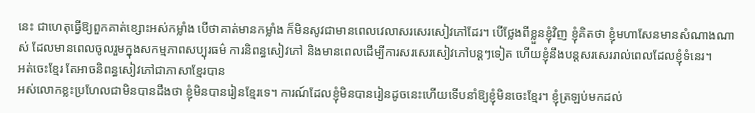នេះ ជាហេតុធ្វើឱ្យពួកគាត់ខ្សោះអស់កម្លាំង បើថាគាត់មានកម្លាំង ក៏មិនសូវជាមានពេលវេលាសរសេរសៀវភៅដែរ។ បើថ្លែងពីខ្លួនខ្ញុំវិញ ខ្ញុំគិតថា ខ្ញុំមហាសែនមានសំណាងណាស់ ដែលមានពេលចូលរួមក្នុងសកម្មភាពសប្បុរធម៌ ការនិពន្ធសៀវភៅ និងមានពេលដើម្បីការសរសេរសៀវភៅបន្តៗទៀត ហើយខ្ញុំនឹងបន្តសរសេររាល់ពេលដែលខ្ញុំទំនេរ។
អត់ចេះខ្មែរ តែអាចនិពន្ធសៀវភៅជាភាសាខ្មែរបាន
អស់លោកខ្លះប្រហែលជាមិនបានដឹងថា ខ្ញុំមិនបានរៀនខ្មែរទេ។ ការណ៍ដែលខ្ញុំមិនបានរៀនដូចនេះហើយទើបនាំឱ្យខ្ញុំមិនចេះខ្មែរ។ ខ្ញុំត្រឡប់មកដល់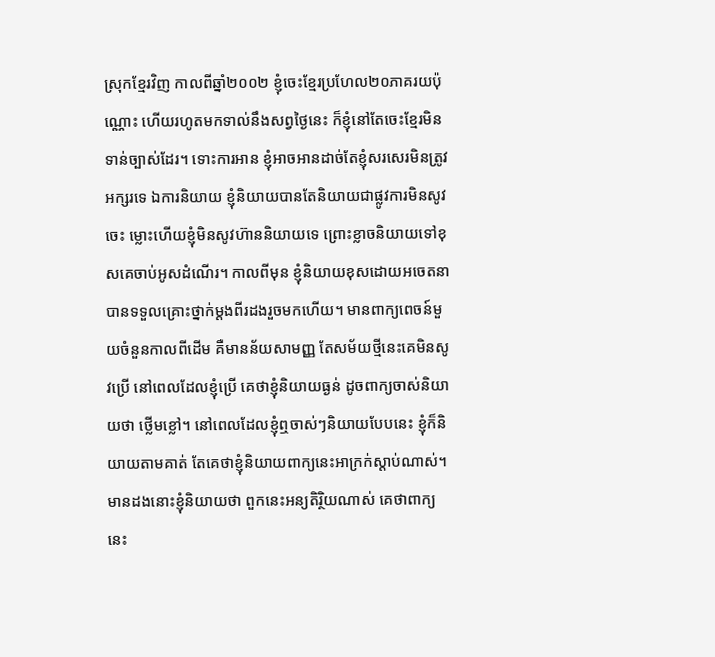ស្រុកខ្មែរវិញ កាលពីឆ្នាំ២០០២ ខ្ញុំចេះខ្មែរប្រហែល២០ភាគរយប៉ុណ្ណោះ ហើយរហូតមកទាល់នឹងសព្វថ្ងៃនេះ ក៏ខ្ញុំនៅតែចេះខ្មែរមិនទាន់ច្បាស់ដែរ។ ទោះការអាន ខ្ញុំអាចអានដាច់តែខ្ញុំសរសេរមិនត្រូវអក្សរទេ ឯការនិយាយ ខ្ញុំនិយាយបានតែនិយាយជាផ្លូវការមិនសូវចេះ ម្លោះហើយខ្ញុំមិនសូវហ៊ាននិយាយទេ ព្រោះខ្លាចនិយាយទៅខុសគេចាប់អូសដំណើរ។ កាលពីមុន ខ្ញុំនិយាយខុសដោយអចេតនាបានទទួលគ្រោះថ្នាក់ម្ដងពីរដងរួចមកហើយ។ មានពាក្យពេចន៍មួយចំនួនកាលពីដើម គឺមានន័យសាមញ្ញ តែសម័យថ្មីនេះគេមិនសូវប្រើ នៅពេលដែលខ្ញុំប្រើ គេថាខ្ញុំនិយាយធ្ងន់ ដូចពាក្យចាស់និយាយថា ថ្លើមខ្លៅ។ នៅពេលដែលខ្ញុំឮចាស់ៗនិយាយបែបនេះ ខ្ញុំក៏និយាយតាមគាត់ តែគេថាខ្ញុំនិយាយពាក្យនេះអាក្រក់ស្ដាប់ណាស់។ មានដងនោះខ្ញុំនិយាយថា ពួកនេះអន្យតិរ្ថិយណាស់ គេថាពាក្យនេះ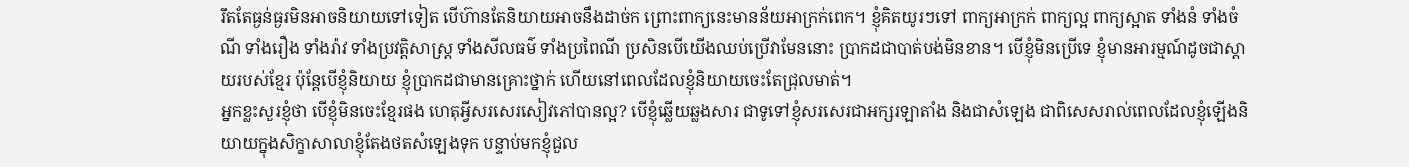រឹតតែធ្ងន់ធ្ងរមិនអាចនិយាយទៅទៀត បើហ៊ានតែនិយាយអាចនឹងដាច់ក ព្រោះពាក្យនេះមានន័យអាក្រក់ពេក។ ខ្ញុំគិតយូរៗទៅ ពាក្យអាក្រក់ ពាក្យល្អ ពាក្យស្អាត ទាំងនំ ទាំងចំណី ទាំងរឿង ទាំងរ៉ាវ ទាំងប្រវត្តិសាស្ត្រ ទាំងសីលធម៌ ទាំងប្រពៃណី ប្រសិនបើយើងឈប់ប្រើវាមែននោះ ប្រាកដជាបាត់បង់មិនខាន។ បើខ្ញុំមិនប្រើទេ ខ្ញុំមានអារម្មណ៍ដូចជាស្ដាយរបស់ខ្មែរ ប៉ុន្តែបើខ្ញុំនិយាយ ខ្ញុំប្រាកដជាមានគ្រោះថ្នាក់ ហើយនៅពេលដែលខ្ញុំនិយាយចេះតែជ្រុលមាត់។
អ្នកខ្លះសួរខ្ញុំថា បើខ្ញុំមិនចេះខ្មែរផង ហេតុអ្វីសរសេរសៀវភៅបានល្អ? បើខ្ញុំឆ្លើយឆ្លងសារ ជាទូទៅខ្ញុំសរសេរជាអក្សរឡាតាំង និងជាសំឡេង ជាពិសេសរាល់ពេលដែលខ្ញុំឡើងនិយាយក្នុងសិក្ខាសាលាខ្ញុំតែងថតសំឡេងទុក បន្ទាប់មកខ្ញុំជួល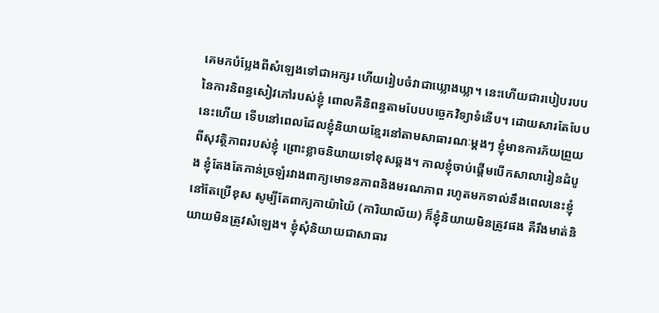គេមកបំប្លែងពីសំឡេងទៅជាអក្សរ ហើយរៀបចំវាជាឃ្លោងឃ្លា។ នេះហើយជារបៀបរបបនៃការនិពន្ធសៀវភៅរបស់ខ្ញុំ ពោលគឺនិពន្ធតាមបែបបច្ចេកវិទ្យាទំនើប។ ដោយសារតែបែបនេះហើយ ទើបនៅពេលដែលខ្ញុំនិយាយខ្មែរនៅតាមសាធារណៈម្ដងៗ ខ្ញុំមានការភ័យព្រួយពីសុវត្ថិភាពរបស់ខ្ញុំ ព្រោះខ្លាចនិយាយទៅខុសឆ្គង។ កាលខ្ញុំចាប់ផ្ដើមបើកសាលារៀនដំបូង ខ្ញុំតែងតែភាន់ច្រឡំរវាងពាក្យមោទនភាពនិងមរណភាព រហូតមកទាល់នឹងពេលនេះខ្ញុំនៅតែប្រើខុស សូម្បីតែពាក្យកាយ៉ាយ៉ៃ (ការិយាល័យ) ក៏ខ្ញុំនិយាយមិនត្រូវផង គឺរឹងមាត់និយាយមិនត្រូវសំឡេង។ ខ្ញុំសុំនិយាយជាសាធារ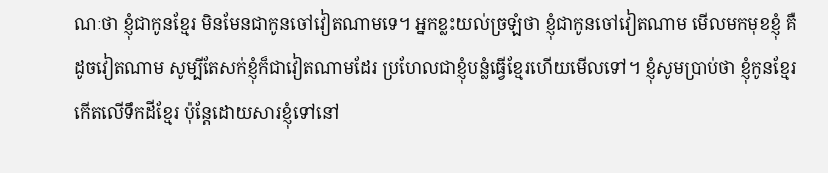ណៈថា ខ្ញុំជាកូនខ្មែរ មិនមែនជាកូនចៅវៀតណាមទេ។ អ្នកខ្លះយល់ច្រឡំថា ខ្ញុំជាកូនចៅវៀតណាម មើលមកមុខខ្ញុំ គឺដូចវៀតណាម សូម្បីតែសក់ខ្ញុំក៏ជាវៀតណាមដែរ ប្រហែលជាខ្ញុំបន្លំធ្វើខ្មែរហើយមើលទៅ។ ខ្ញុំសូមប្រាប់ថា ខ្ញុំកូនខ្មែរ កើតលើទឹកដីខ្មែរ ប៉ុន្តែដោយសារខ្ញុំទៅនៅ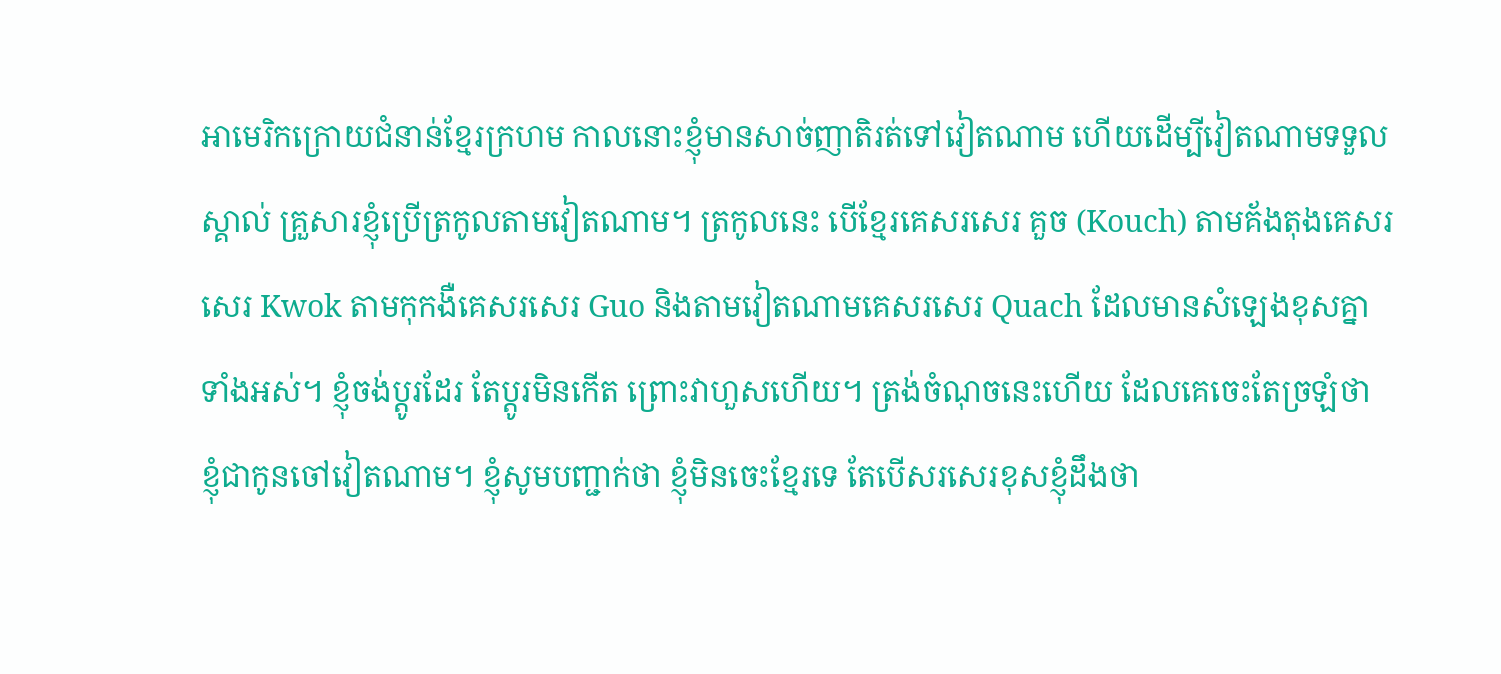អាមេរិកក្រោយជំនាន់ខ្មែរក្រហម កាលនោះខ្ញុំមានសាច់ញាតិរត់ទៅវៀតណាម ហើយដើម្បីវៀតណាមទទួលស្គាល់ គ្រួសារខ្ញុំប្រើត្រកូលតាមវៀតណាម។ ត្រកូលនេះ បើខ្មែរគេសរសេរ គួច (Kouch) តាមគ័ងតុងគេសរសេរ Kwok តាមកុកងឺគេសរសេរ Guo និងតាមវៀតណាមគេសរសេរ Quach ដែលមានសំឡេងខុសគ្នាទាំងអស់។ ខ្ញុំចង់ប្ដូរដែរ តែប្ដូរមិនកើត ព្រោះវាហួសហើយ។ ត្រង់ចំណុចនេះហើយ ដែលគេចេះតែច្រឡំថា ខ្ញុំជាកូនចៅវៀតណាម។ ខ្ញុំសូមបញ្ជាក់ថា ខ្ញុំមិនចេះខ្មែរទេ តែបើសរសេរខុសខ្ញុំដឹងថា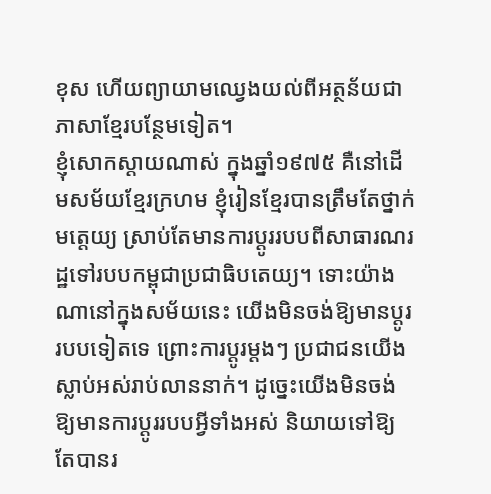ខុស ហើយព្យាយាមឈ្វេងយល់ពីអត្ថន័យជាភាសាខ្មែរបន្ថែមទៀត។
ខ្ញុំសោកស្ដាយណាស់ ក្នុងឆ្នាំ១៩៧៥ គឺនៅដើមសម័យខ្មែរក្រហម ខ្ញុំរៀនខ្មែរបានត្រឹមតែថ្នាក់មត្តេយ្យ ស្រាប់តែមានការប្ដូររបបពីសាធារណរដ្ឋទៅរបបកម្ពុជាប្រជាធិបតេយ្យ។ ទោះយ៉ាងណានៅក្នុងសម័យនេះ យើងមិនចង់ឱ្យមានប្ដូររបបទៀតទេ ព្រោះការប្ដូរម្ដងៗ ប្រជាជនយើងស្លាប់អស់រាប់លាននាក់។ ដូច្នេះយើងមិនចង់ឱ្យមានការប្ដូររបបអ្វីទាំងអស់ និយាយទៅឱ្យតែបានរ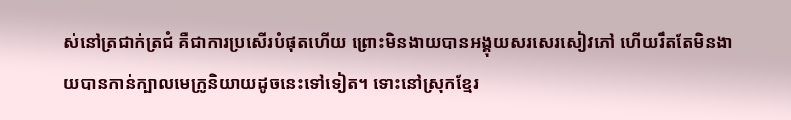ស់នៅត្រជាក់ត្រជំ គឺជាការប្រសើរបំផុតហើយ ព្រោះមិនងាយបានអង្គុយសរសេរសៀវភៅ ហើយរឹតតែមិនងាយបានកាន់ក្បាលមេក្រូនិយាយដូចនេះទៅទៀត។ ទោះនៅស្រុកខ្មែរ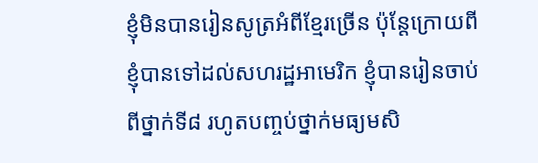ខ្ញុំមិនបានរៀនសូត្រអំពីខ្មែរច្រើន ប៉ុន្តែក្រោយពីខ្ញុំបានទៅដល់សហរដ្ឋអាមេរិក ខ្ញុំបានរៀនចាប់ពីថ្នាក់ទី៨ រហូតបញ្ចប់ថ្នាក់មធ្យមសិ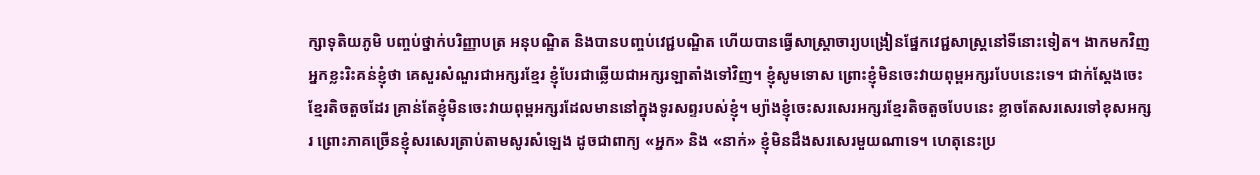ក្សាទុតិយភូមិ បញ្ចប់ថ្នាក់បរិញ្ញាបត្រ អនុបណ្ឌិត និងបានបញ្ចប់វេជ្ជបណ្ឌិត ហើយបានធ្វើសាស្ត្រាចារ្យបង្រៀនផ្នែកវេជ្ជសាស្ត្រនៅទីនោះទៀត។ ងាកមកវិញ អ្នកខ្លះរិះគន់ខ្ញុំថា គេសួរសំណួរជាអក្សរខ្មែរ ខ្ញុំបែរជាឆ្លើយជាអក្សរឡាតាំងទៅវិញ។ ខ្ញុំសូមទោស ព្រោះខ្ញុំមិនចេះវាយពុម្ពអក្សរបែបនេះទេ។ ជាក់ស្ដែងចេះខ្មែរតិចតួចដែរ គ្រាន់តែខ្ញុំមិនចេះវាយពុម្ពអក្សរដែលមាននៅក្នុងទូរសព្ទរបស់ខ្ញុំ។ ម្យ៉ាងខ្ញុំចេះសរសេរអក្សរខ្មែរតិចតួចបែបនេះ ខ្លាចតែសរសេរទៅខុសអក្សរ ព្រោះភាគច្រើនខ្ញុំសរសេរត្រាប់តាមសូរសំឡេង ដូចជាពាក្យ «អ្នក» និង «នាក់» ខ្ញុំមិនដឹងសរសេរមួយណាទេ។ ហេតុនេះប្រ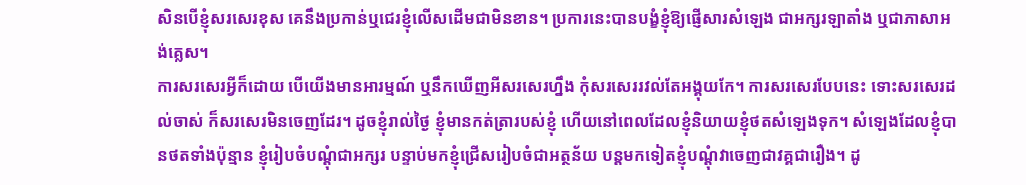សិនបើខ្ញុំសរសេរខុស គេនឹងប្រកាន់ឬជេរខ្ញុំលើសដើមជាមិនខាន។ ប្រការនេះបានបង្ខំខ្ញុំឱ្យផ្ញើសារសំឡេង ជាអក្សរឡាតាំង ឬជាភាសាអង់គ្លេស។
ការសរសេរអ្វីក៏ដោយ បើយើងមានអារម្មណ៍ ឬនឹកឃើញអីសរសេរហ្នឹង កុំសរសេររវល់តែអង្គុយកែ។ ការសរសេរបែបនេះ ទោះសរសេរដល់ចាស់ ក៏សរសេរមិនចេញដែរ។ ដូចខ្ញុំរាល់ថ្ងៃ ខ្ញុំមានកត់ត្រារបស់ខ្ញុំ ហើយនៅពេលដែលខ្ញុំនិយាយខ្ញុំថតសំឡេងទុក។ សំឡេងដែលខ្ញុំបានថតទាំងប៉ុន្មាន ខ្ញុំរៀបចំបណ្ដុំជាអក្សរ បន្ទាប់មកខ្ញុំជ្រើសរៀបចំជាអត្ថន័យ បន្តមកទៀតខ្ញុំបណ្ដុំវាចេញជាវគ្គជារឿង។ ដូ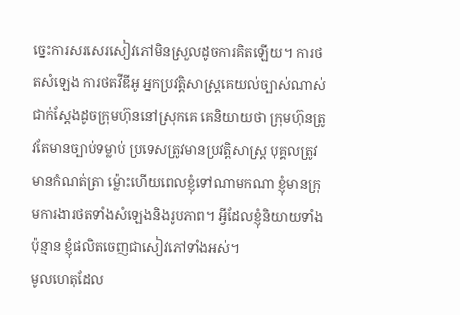ច្នេះការសរសេរសៀវភៅមិនស្រួលដូចការគិតឡើយ។ ការថតសំឡេង ការថតវីឌីអូ អ្នកប្រវត្តិសាស្ត្រគេយល់ច្បាស់ណាស់ ជាក់ស្ដែងដូចក្រុមហ៊ុននៅស្រុកគេ គេនិយាយថា ក្រុមហ៊ុនត្រូវតែមានច្បាប់ទម្លាប់ ប្រទេសត្រូវមានប្រវត្តិសាស្ត្រ បុគ្គលត្រូវមានកំណត់ត្រា ម្ល៉ោះហើយពេលខ្ញុំទៅណាមកណា ខ្ញុំមានក្រុមការងារថតទាំងសំឡេងនិងរូបភាព។ អ្វីដែលខ្ញុំនិយាយទាំងប៉ុន្មាន ខ្ញុំផលិតចេញជាសៀវភៅទាំងអស់។
មូលហេតុដែល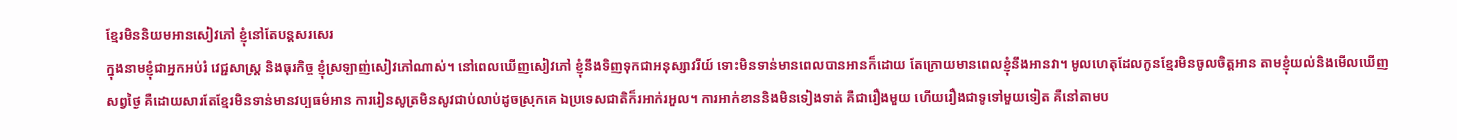ខ្មែរមិននិយមអានសៀវភៅ ខ្ញុំនៅតែបន្តសរសេរ
ក្នុងនាមខ្ញុំជាអ្នកអប់រំ វេជ្ជសាស្ត្រ និងធុរកិច្ច ខ្ញុំស្រឡាញ់សៀវភៅណាស់។ នៅពេលឃើញសៀវភៅ ខ្ញុំនឹងទិញទុកជាអនុស្សាវរីយ៍ ទោះមិនទាន់មានពេលបានអានក៏ដោយ តែក្រោយមានពេលខ្ញុំនឹងអានវា។ មូលហេតុដែលកូនខ្មែរមិនចូលចិត្តអាន តាមខ្ញុំយល់និងមើលឃើញសព្វថ្ងៃ គឺដោយសារតែខ្មែរមិនទាន់មានវប្បធម៌អាន ការរៀនសូត្រមិនសូវជាប់លាប់ដូចស្រុកគេ ឯប្រទេសជាតិក៏រអាក់រអួល។ ការអាក់ខាននិងមិនទៀងទាត់ គឺជារឿងមួយ ហើយរឿងជាទូទៅមួយទៀត គឺនៅតាមប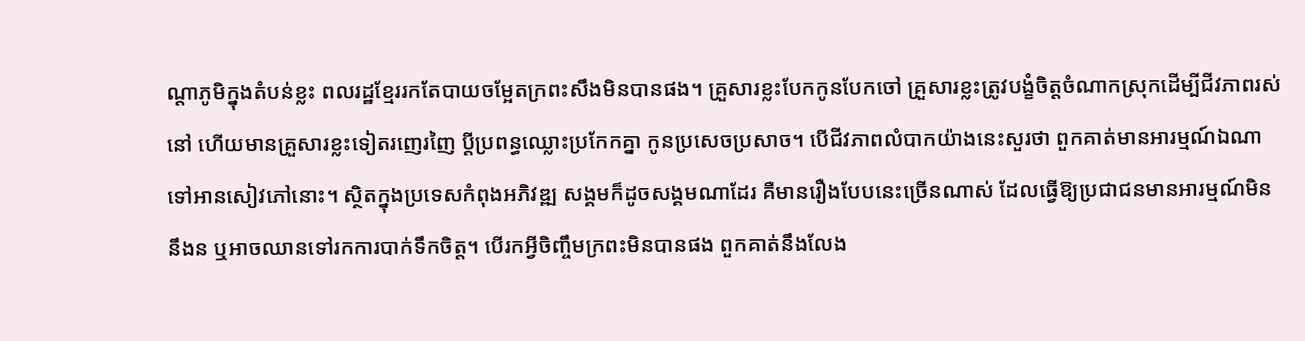ណ្ដាភូមិក្នុងតំបន់ខ្លះ ពលរដ្ឋខ្មែររកតែបាយចម្អែតក្រពះសឹងមិនបានផង។ គ្រួសារខ្លះបែកកូនបែកចៅ គ្រួសារខ្លះត្រូវបង្ខំចិត្តចំណាកស្រុកដើម្បីជីវភាពរស់នៅ ហើយមានគ្រួសារខ្លះទៀតរញេរញៃ ប្ដីប្រពន្ធឈ្លោះប្រកែកគ្នា កូនប្រសេចប្រសាច។ បើជីវភាពលំបាកយ៉ាងនេះសួរថា ពួកគាត់មានអារម្មណ៍ឯណាទៅអានសៀវភៅនោះ។ ស្ថិតក្នុងប្រទេសកំពុងអភិវឌ្ឍ សង្គមក៏ដូចសង្គមណាដែរ គឺមានរឿងបែបនេះច្រើនណាស់ ដែលធ្វើឱ្យប្រជាជនមានអារម្មណ៍មិននឹងន ឬអាចឈានទៅរកការបាក់ទឹកចិត្ត។ បើរកអ្វីចិញ្ចឹមក្រពះមិនបានផង ពួកគាត់នឹងលែង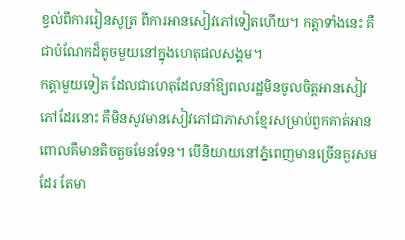ខ្វល់ពីការរៀនសូត្រ ពីការអានសៀវភៅទៀតហើយ។ កត្តាទាំងនេះ គឺជាបំណែកដ៏តូចមួយនៅក្នុងហេតុផលសង្គម។
កត្តាមួយទៀត ដែលជាហេតុដែលនាំឱ្យពលរដ្ឋមិនចូលចិត្តអានសៀវភៅដែរនោះ គឺមិនសូវមានសៀវភៅជាភាសាខ្មែរសម្រាប់ពួកគាត់អាន ពោលគឺមានតិចតួចមែនទែន។ បើនិយាយនៅភ្នំពេញមានច្រើនគួរសមដែរ តែមា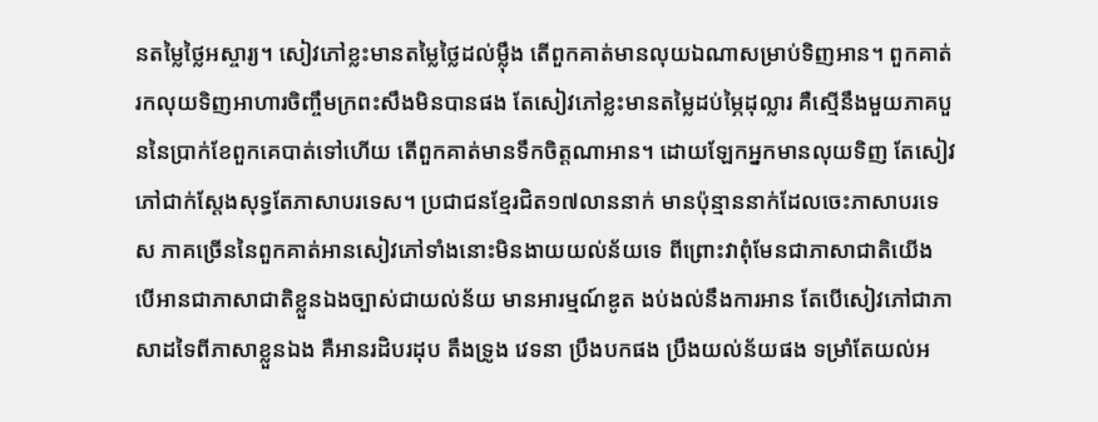នតម្លៃថ្លៃអស្ចារ្យ។ សៀវភៅខ្លះមានតម្លៃថ្លៃដល់ម្ល៉ឹង តើពួកគាត់មានលុយឯណាសម្រាប់ទិញអាន។ ពួកគាត់រកលុយទិញអាហារចិញ្ចឹមក្រពះសឹងមិនបានផង តែសៀវភៅខ្លះមានតម្លៃដប់ម្ភៃដុល្លារ គឺស្មើនឹងមួយភាគបួននៃប្រាក់ខែពួកគេបាត់ទៅហើយ តើពួកគាត់មានទឹកចិត្តណាអាន។ ដោយឡែកអ្នកមានលុយទិញ តែសៀវភៅជាក់ស្ដែងសុទ្ធតែភាសាបរទេស។ ប្រជាជនខ្មែរជិត១៧លាននាក់ មានប៉ុន្មាននាក់ដែលចេះភាសាបរទេស ភាគច្រើននៃពួកគាត់អានសៀវភៅទាំងនោះមិនងាយយល់ន័យទេ ពីព្រោះវាពុំមែនជាភាសាជាតិយើង បើអានជាភាសាជាតិខ្លួនឯងច្បាស់ជាយល់ន័យ មានអារម្មណ៍ឌូត ងប់ងល់នឹងការអាន តែបើសៀវភៅជាភាសាដទៃពីភាសាខ្លួនឯង គឺអានរដិបរដុប តឹងទ្រូង វេទនា ប្រឹងបកផង ប្រឹងយល់ន័យផង ទម្រាំតែយល់អ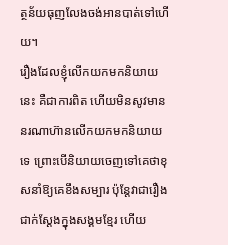ត្ថន័យធុញលែងចង់អានបាត់ទៅហើយ។
រឿងដែលខ្ញុំលើកយកមកនិយាយនេះ គឺជាការពិត ហើយមិនសូវមាននរណាហ៊ានលើកយកមកនិយាយទេ ព្រោះបើនិយាយចេញទៅគេថាខុសនាំឱ្យគេខឹងសម្បារ ប៉ុន្តែវាជារឿងជាក់ស្ដែងក្នុងសង្គមខ្មែរ ហើយ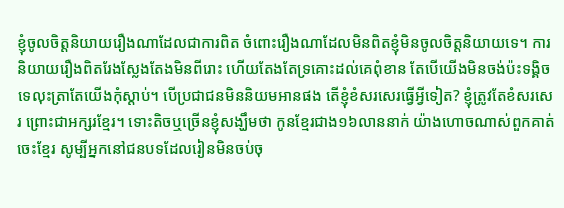ខ្ញុំចូលចិត្តនិយាយរឿងណាដែលជាការពិត ចំពោះរឿងណាដែលមិនពិតខ្ញុំមិនចូលចិត្តនិយាយទេ។ ការនិយាយរឿងពិតរែងស្លែងតែងមិនពីរោះ ហើយតែងតែទ្រគោះដល់គេពុំខាន តែបើយើងមិនចង់ប៉ះទង្គិចទេលុះត្រាតែយើងកុំស្ដាប់។ បើប្រជាជនមិននិយមអានផង តើខ្ញុំខំសរសេរធ្វើអ្វីទៀត? ខ្ញុំត្រូវតែខំសរសេរ ព្រោះជាអក្សរខ្មែរ។ ទោះតិចឬច្រើនខ្ញុំសង្ឃឹមថា កូនខ្មែរជាង១៦លាននាក់ យ៉ាងហោចណាស់ពួកគាត់ចេះខ្មែរ សូម្បីអ្នកនៅជនបទដែលរៀនមិនចប់ចុ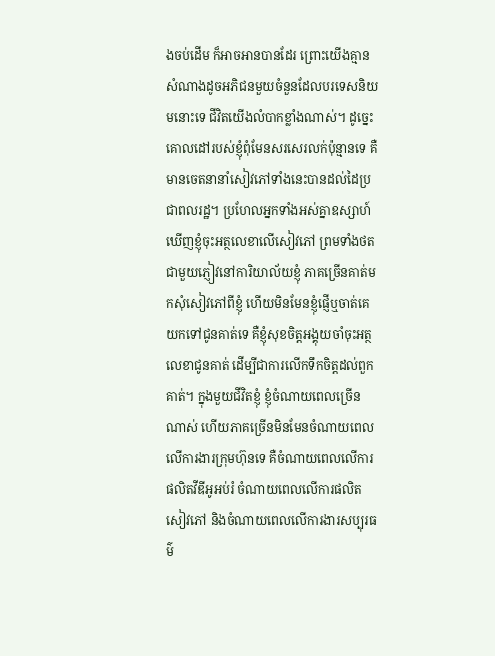ងចប់ដើម ក៏អាចអានបានដែរ ព្រោះយើងគ្មានសំណាងដូចអភិជនមួយចំនួនដែលបរទេសនិយមនោះទេ ជីវិតយើងលំបាកខ្លាំងណាស់។ ដូច្នេះគោលដៅរបស់ខ្ញុំពុំមែនសរសេរលក់ប៉ុន្មានទេ គឺមានចេតនានាំសៀវភៅទាំងនេះបានដល់ដៃប្រជាពលរដ្ឋ។ ប្រហែលអ្នកទាំងអស់គ្នាឧស្សាហ៍ឃើញខ្ញុំចុះអត្ថលេខាលើសៀវភៅ ព្រមទាំងថតជាមួយភ្ញៀវនៅការិយាល័យខ្ញុំ ភាគច្រើនគាត់មកសុំសៀវភៅពីខ្ញុំ ហើយមិនមែនខ្ញុំផ្ញើឬចាត់គេយកទៅជូនគាត់ទេ គឺខ្ញុំសុខចិត្តអង្គុយចាំចុះអត្ថលេខាជូនគាត់ ដើម្បីជាការលើកទឹកចិត្តដល់ពួកគាត់។ ក្នុងមួយជីវិតខ្ញុំ ខ្ញុំចំណាយពេលច្រើនណាស់ ហើយភាគច្រើនមិនមែនចំណាយពេលលើការងារក្រុមហ៊ុនទេ គឺចំណាយពេលលើការផលិតវីឌីអូអប់រំ ចំណាយពេលលើការផលិតសៀវភៅ និងចំណាយពេលលើការងារសប្បុរធម៌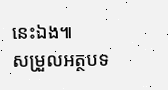នេះឯង៕
សម្រួលអត្ថបទ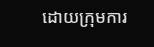ដោយក្រុមការ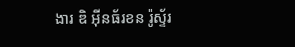ងារ ឌិ អ៊ីនធ័រខន រ៉ូស្ទ័រ